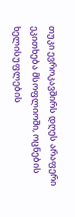თუკი ევროკავშირს დღეს არაფერი ეკითხება მსოფლიოში, ოცნების ხელისუფლების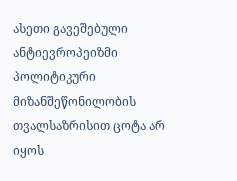ასეთი გავეშებული ანტიევროპეიზმი პოლიტიკური მიზანშეწონილობის თვალსაზრისით ცოტა არ იყოს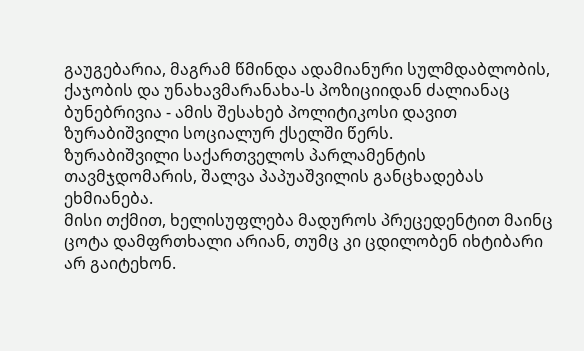გაუგებარია, მაგრამ წმინდა ადამიანური სულმდაბლობის, ქაჯობის და უნახავმარანახა-ს პოზიციიდან ძალიანაც ბუნებრივია - ამის შესახებ პოლიტიკოსი დავით ზურაბიშვილი სოციალურ ქსელში წერს.
ზურაბიშვილი საქართველოს პარლამენტის თავმჯდომარის, შალვა პაპუაშვილის განცხადებას ეხმიანება.
მისი თქმით, ხელისუფლება მადუროს პრეცედენტით მაინც ცოტა დამფრთხალი არიან, თუმც კი ცდილობენ იხტიბარი არ გაიტეხონ.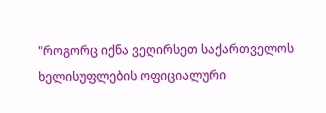"როგორც იქნა ვეღირსეთ საქართველოს ხელისუფლების ოფიციალური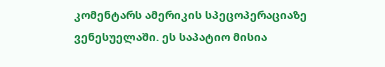კომენტარს ამერიკის სპეცოპერაციაზე ვენესუელაში. ეს საპატიო მისია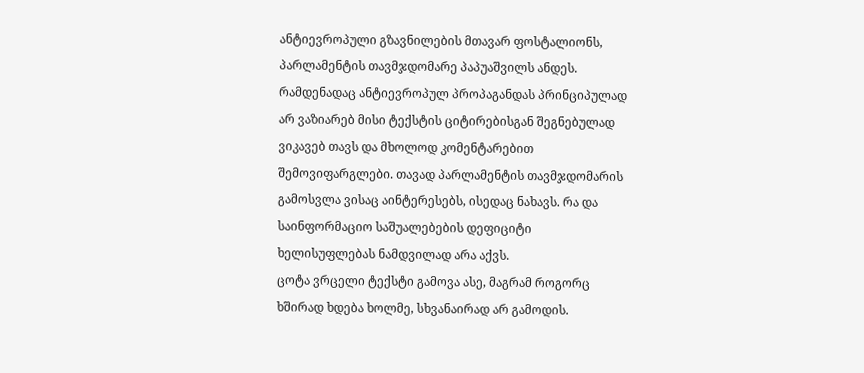ანტიევროპული გზავნილების მთავარ ფოსტალიონს, პარლამენტის თავმჯდომარე პაპუაშვილს ანდეს.
რამდენადაც ანტიევროპულ პროპაგანდას პრინციპულად არ ვაზიარებ მისი ტექსტის ციტირებისგან შეგნებულად ვიკავებ თავს და მხოლოდ კომენტარებით შემოვიფარგლები. თავად პარლამენტის თავმჯდომარის გამოსვლა ვისაც აინტერესებს, ისედაც ნახავს. რა და საინფორმაციო საშუალებების დეფიციტი ხელისუფლებას ნამდვილად არა აქვს.
ცოტა ვრცელი ტექსტი გამოვა ასე, მაგრამ როგორც ხშირად ხდება ხოლმე, სხვანაირად არ გამოდის.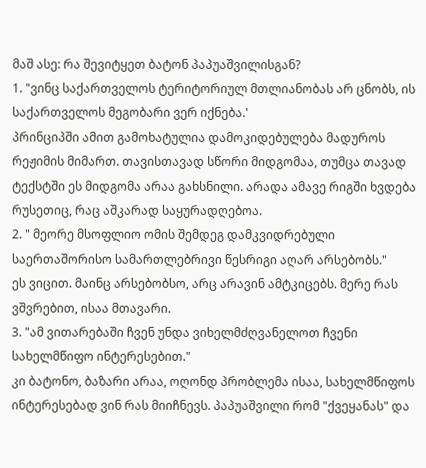მაშ ასე: რა შევიტყეთ ბატონ პაპუაშვილისგან?
1. "ვინც საქართველოს ტერიტორიულ მთლიანობას არ ცნობს, ის საქართველოს მეგობარი ვერ იქნება.'
პრინციპში ამით გამოხატულია დამოკიდებულება მადუროს რეჟიმის მიმართ. თავისთავად სწორი მიდგომაა, თუმცა თავად ტექსტში ეს მიდგომა არაა გახსნილი. არადა ამავე რიგში ხვდება რუსეთიც, რაც აშკარად საყურადღებოა.
2. " მეორე მსოფლიო ომის შემდეგ დამკვიდრებული საერთაშორისო სამართლებრივი წესრიგი აღარ არსებობს."
ეს ვიცით. მაინც არსებობსო, არც არავინ ამტკიცებს. მერე რას ვშვრებით, ისაა მთავარი.
3. "ამ ვითარებაში ჩვენ უნდა ვიხელმძღვანელოთ ჩვენი სახელმწიფო ინტერესებით."
კი ბატონო, ბაზარი არაა, ოღონდ პრობლემა ისაა, სახელმწიფოს ინტერესებად ვინ რას მიიჩნევს. პაპუაშვილი რომ "ქვეყანას" და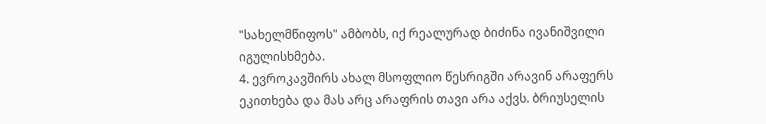"სახელმწიფოს" ამბობს, იქ რეალურად ბიძინა ივანიშვილი იგულისხმება.
4. ევროკავშირს ახალ მსოფლიო წესრიგში არავინ არაფერს ეკითხება და მას არც არაფრის თავი არა აქვს. ბრიუსელის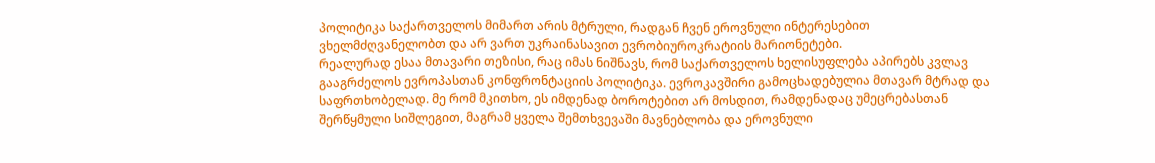პოლიტიკა საქართველოს მიმართ არის მტრული, რადგან ჩვენ ეროვნული ინტერესებით ვხელმძღვანელობთ და არ ვართ უკრაინასავით ევრობიუროკრატიის მარიონეტები.
რეალურად ესაა მთავარი თეზისი, რაც იმას ნიშნავს, რომ საქართველოს ხელისუფლება აპირებს კვლავ გააგრძელოს ევროპასთან კონფრონტაციის პოლიტიკა. ევროკავშირი გამოცხადებულია მთავარ მტრად და საფრთხობელად. მე რომ მკითხო, ეს იმდენად ბოროტებით არ მოსდით, რამდენადაც უმეცრებასთან შერწყმული სიშლეგით, მაგრამ ყველა შემთხვევაში მავნებლობა და ეროვნული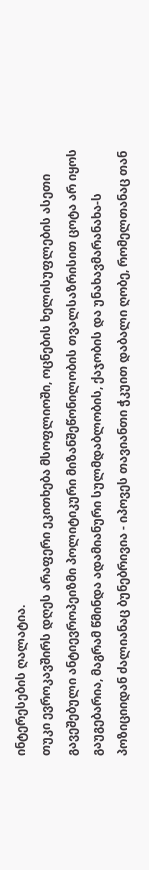ინტერესების ღალატია.
თუკი ევროკავშირს დღეს არაფერი ეკითხება მსოფლიოში, ოცნების ხელისუფლების ასეთი გავეშებული ანტიევროპეიზმი პოლიტიკური მიზანშეწონილობის თვალსაზრისით ცოტა არ იყოს გაუგებარია, მაგრამ წმინდა ადამიანური სულმდაბლობის, ქაჯობის და უნახავმარანახა-ს პოზიციიდან ძალიანაც ბუნებრივია - იპოვეს თავიანთი ჭკუით დაბალი ღობე, რომელთანაც თან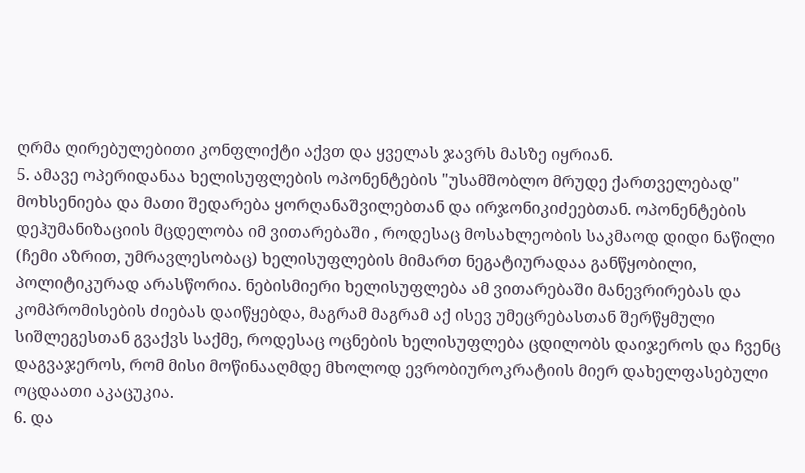ღრმა ღირებულებითი კონფლიქტი აქვთ და ყველას ჯავრს მასზე იყრიან.
5. ამავე ოპერიდანაა ხელისუფლების ოპონენტების "უსამშობლო მრუდე ქართველებად" მოხსენიება და მათი შედარება ყორღანაშვილებთან და ირჯონიკიძეებთან. ოპონენტების დეჰუმანიზაციის მცდელობა იმ ვითარებაში , როდესაც მოსახლეობის საკმაოდ დიდი ნაწილი (ჩემი აზრით, უმრავლესობაც) ხელისუფლების მიმართ ნეგატიურადაა განწყობილი, პოლიტიკურად არასწორია. ნებისმიერი ხელისუფლება ამ ვითარებაში მანევრირებას და კომპრომისების ძიებას დაიწყებდა, მაგრამ მაგრამ აქ ისევ უმეცრებასთან შერწყმული სიშლეგესთან გვაქვს საქმე, როდესაც ოცნების ხელისუფლება ცდილობს დაიჯეროს და ჩვენც დაგვაჯეროს, რომ მისი მოწინააღმდე მხოლოდ ევრობიუროკრატიის მიერ დახელფასებული ოცდაათი აკაცუკია.
6. და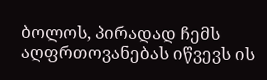ბოლოს, პირადად ჩემს აღფრთოვანებას იწვევს ის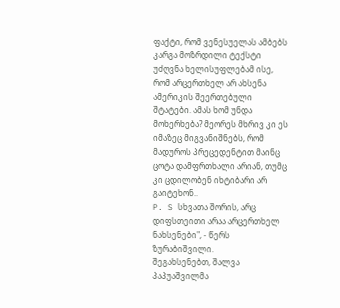ფაქტი, რომ ვენესუელას ამბებს კარგა მოზრდილი ტექსტი უძღვნა ხელისუფლებამ ისე, რომ არცერთხელ არ ახსენა ამერიკის შეერთებული შტატები. ამას ხომ უნდა მოხერხება? მეორეს მხრივ კი ეს იმაზეც მიგვანიშნებს, რომ მადუროს პრეცედენტით მაინც ცოტა დამფრთხალი არიან, თუმც კი ცდილობენ იხტიბარი არ გაიტეხონ..
P. S სხვათა შორის, არც დიფსთეითი არაა არცერთხელ ნახსენები", - წერს ზურაბიშვილი.
შეგახსენებთ, შალვა პაპუაშვილმა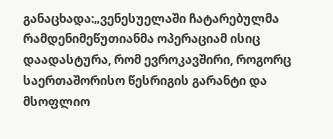განაცხადა:„ვენესუელაში ჩატარებულმა რამდენიმეწუთიანმა ოპერაციამ ისიც დაადასტურა, რომ ევროკავშირი, როგორც საერთაშორისო წესრიგის გარანტი და მსოფლიო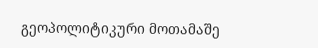გეოპოლიტიკური მოთამაშე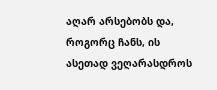აღარ არსებობს და, როგორც ჩანს, ის ასეთად ვეღარასდროს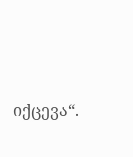იქცევა“.